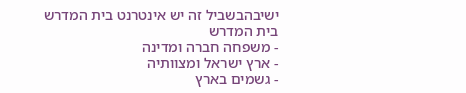ישיבהבשביל זה יש אינטרנט בית המדרש
בית המדרש
- משפחה חברה ומדינה
- ארץ ישראל ומצוותיה
- גשמים בארץ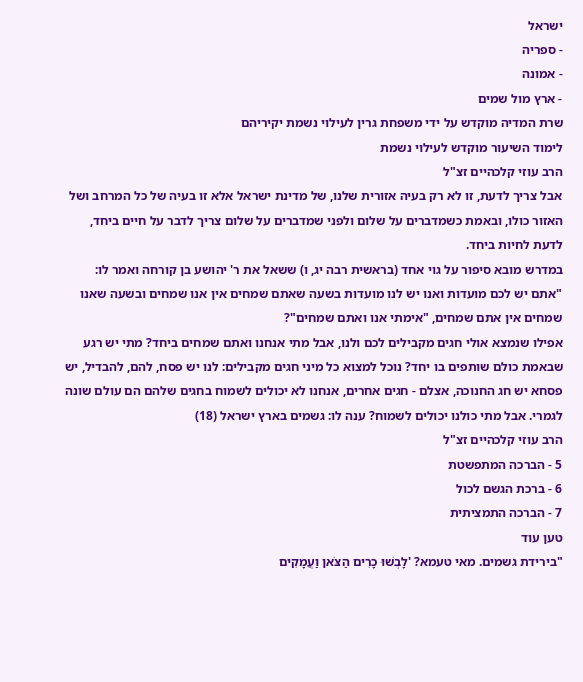ישראל
- ספריה
- אמונה
- ארץ מול שמים
שרת המדיה מוקדש על ידי משפחת גרין לעילוי נשמת יקיריהם
לימוד השיעור מוקדש לעילוי נשמת
הרב עוזי קלכהיים זצ"ל
אבל צריך לדעת, זו לא רק בעיה אזורית שלנו, של מדינת ישראל אלא זו בעיה של כל המרחב ושל האזור כולו, ובאמת כשמדברים על שלום ולפני שמדברים על שלום צריך לדבר על חיים ביחד, לדעת לחיות ביחד.
במדרש מובא סיפור על גוי אחד (בראשית רבה יג, ו) ששאל את ר' יהושע בן קורחה ואמר לו:
"אתם יש לכם מועדות ואנו יש לנו מועדות בשעה שאתם שמחים אין אנו שמחים ובשעה שאנו שמחים אין אתם שמחים, "אימתי אנו ואתם שמחים"?
אפילו שנמצא אולי חגים מקבילים לכם ולנו, אבל מתי אנחנו ואתם שמחים ביחד? מתי יש רגע שבאמת כולם שותפים בו יחד? נוכל למצוא כל מיני חגים מקבילים: לנו יש פסח, להם, להבדיל, יש פסחא יש חג החנוכה, אצלם - חגים אחרים, אנחנו לא יכולים לשמוח בחגים שלהם הם עולם שונה לגמרי. אבל מתי כולנו יכולים לשמוח? ענה לו: גשמים בארץ ישראל (18)
הרב עוזי קלכהיים זצ"ל
5 - הברכה המתפשטת
6 - ברכת הגשם לכול
7 - הברכה התמציתית
טען עוד
"בירידת גשמים. מאי טעמא? 'לָבְשׁוּ כָרִים הַצֹּאן וַעֲמָקִים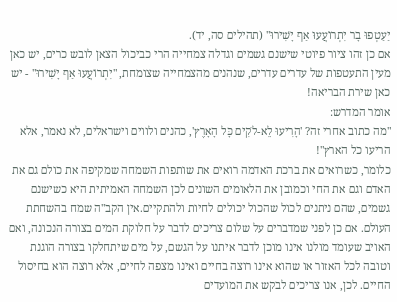יַעַטְפוּ בָר יִתְרוֹעֲעוּ אַף יָשִׁירוּ" (תהילים סה, יד).
אם כן זהו ציור פיוטי שישנם גשמים וגדלה צמחייה הרי כביכול הצאן לובש כרים, יש כאן מעין התעטפות של עדרים עדרים, שנהנים מהצמחייה שצומחת, "יִתְרוֹעֲעוּ אַף יָשִׁירוּ" - יש כאן שירת הבריאה!
אומר המדרש:
"מה כתוב אחרי זה? 'הָרִיעוּ לֵא-לֹקִים כָּל הָאָרֶץ', כהנים ולווים וישראלים, לא נאמר, אלא הריעו כל הארץ"!
כלומר, כשרואים את ברכת האדמה רואים את שותפות השמחה שמקיפה את כולם גם את האדם וגם את החי וכמובן את הלאומים השונים לכן השמחה האמיתית היא כשישנם גשמים, שהם ניתנים לכול שהכול יכולים לחיות ולהתקיים.אין הקב"ה שמח בהשחתת העולם. אם כן לפני שמדברים על שלום צריכים לדבר על חלוקת המים בצורה הנכונה, ואם האויב שעומד מולנו אינו מוכן לדבר איתנו על הגשם, על מים שיתחלקו בצורה הוגנת וטובה לכל האזור או שהוא אינו רוצה בחיים ואינו מצפה לחיים, אלא רוצה הוא בחיסול החיים. לכן, אנו צריכים לבקש את המועדים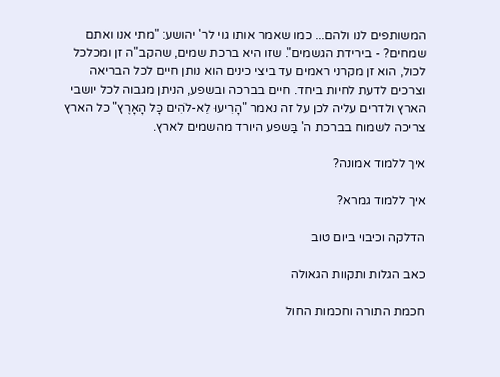המשותפים לנו ולהם... כמו שאמר אותו גוי לר' יהושע: "מתי אנו ואתם שמחים? - בירידת הגשמים". שזו היא ברכת שמים, שהקב"ה זן ומכלכל לכול, הוא זן מקרני ראמים עד ביצי כינים הוא נותן חיים לכל הבריאה וצרכים לדעת לחיות ביחד. חיים בברכה ובשפע, הניתן מגבוה לכל יושבי הארץ ולדרים עליה לכן על זה נאמר "הָרִיעוּ לֵא-לֹהִים כָּל הָאָרֶץ" כל הארץ צריכה לשמוח בברכת ה' בַּשפע היורד מהשמים לארץ.

איך ללמוד אמונה?

איך ללמוד גמרא?

הדלקה וכיבוי ביום טוב

כאב הגלות ותקוות הגאולה

חכמת התורה וחכמות החול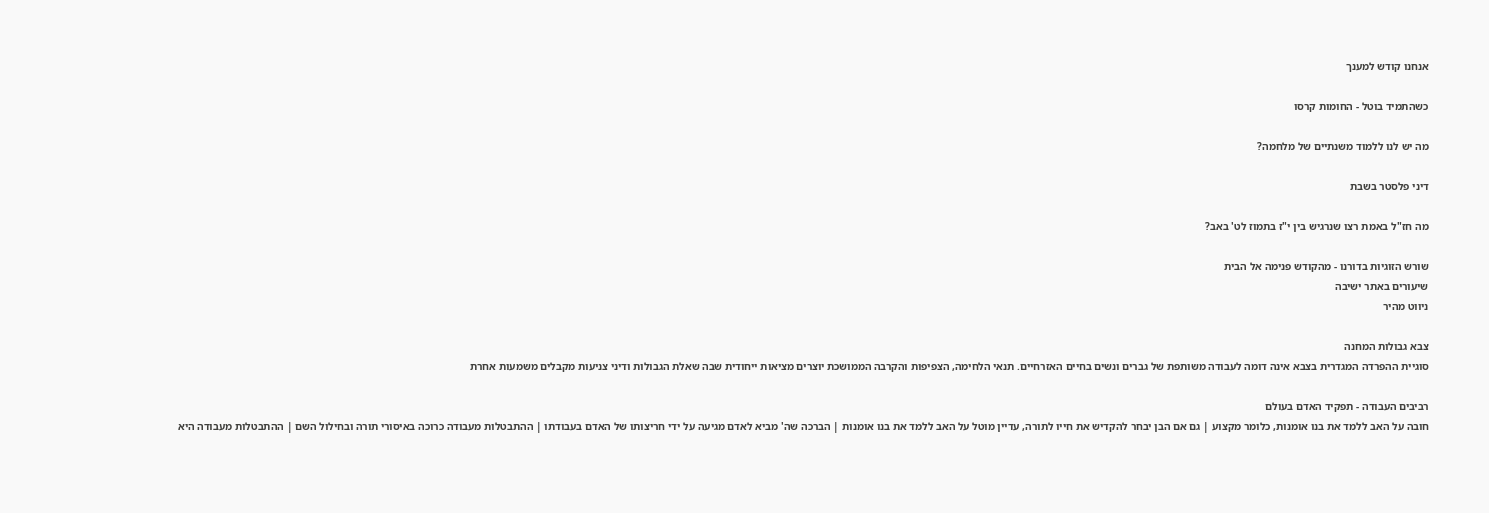אנחנו קודש למענך

כשהתמיד בוטל - החומות קרסו

מה יש לנו ללמוד משנתיים של מלחמה?

דיני פלסטר בשבת

מה חז"ל באמת רצו שנרגיש בין י"ז בתמוז לט' באב?

שורש הזוגיות בדורנו - מהקודש פנימה אל הבית
שיעורים באתר ישיבה
ניווט מהיר

צבא גבולות המחנה
סוגיית ההפרדה המגדרית בצבא אינה דומה לעבודה משותפת של גברים ונשים בחיים האזרחיים. תנאי הלחימה, הצפיפות והקרבה הממושכת יוצרים מציאות ייחודית שבה שאלת הגבולות ודיני צניעות מקבלים משמעות אחרת

רביבים העבודה - תפקיד האדם בעולם
חובה על האב ללמד את בנו אומנות, כלומר מקצוע | גם אם הבן יבחר להקדיש את חייו לתורה, עדיין מוטל על האב ללמד את בנו אומנות | הברכה שה' מביא לאדם מגיעה על ידי חריצותו של האדם בעבודתו | ההתבטלות מעבודה כרוכה באיסורי תורה ובחילול השם | ההתבטלות מעבודה היא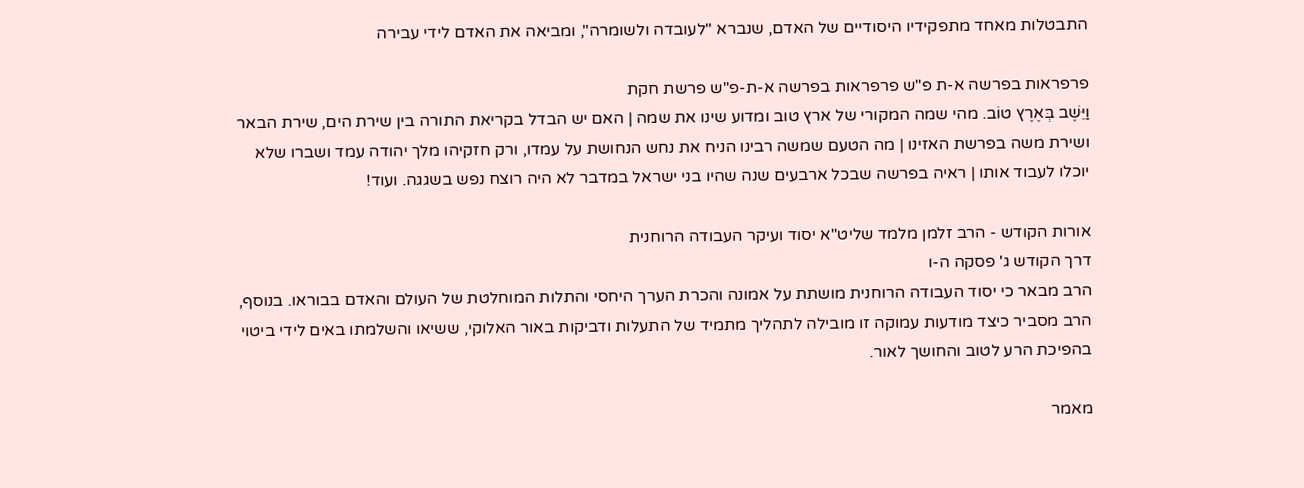התבטלות מאחד מתפקידיו היסודיים של האדם, שנברא "לעובדה ולשומרה", ומביאה את האדם לידי עבירה

פרפראות בפרשה א-ת פ"ש פרפראות בפרשה א-ת-פ"ש פרשת חקת
וַיֵּשֶׁב בְּאֶרֶץ טוֹב. מהי שמה המקורי של ארץ טוב ומדוע שינו את שמה | האם יש הבדל בקריאת התורה בין שירת הים, שירת הבאר ושירת משה בפרשת האזינו | מה הטעם שמשה רבינו הניח את נחש הנחושת על עמדו, ורק חזקיהו מלך יהודה עמד ושברו שלא יוכלו לעבוד אותו | ראיה בפרשה שבכל ארבעים שנה שהיו בני ישראל במדבר לא היה רוצח נפש בשגגה. ועוד!

אורות הקודש - הרב זלמן מלמד שליט"א יסוד ועיקר העבודה הרוחנית
דרך הקודש ג' פסקה ה-ו
הרב מבאר כי יסוד העבודה הרוחנית מושתת על אמונה והכרת הערך היחסי והתלות המוחלטת של העולם והאדם בבוראו. בנוסף, הרב מסביר כיצד מודעות עמוקה זו מובילה לתהליך מתמיד של התעלות ודביקות באור האלוקי, ששיאו והשלמתו באים לידי ביטוי בהפיכת הרע לטוב והחושך לאור.

מאמר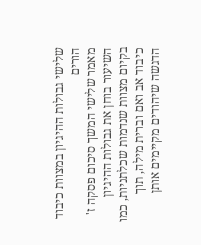שלישי גבולות ההיגיון במצוות כיבוד הורים
מאמר שלישי המשך סיכום פסקה ז'
השיעור בוחן את גבולות ההיגיון בקיום מצוות שנדמות שכלתניות, כמו כיבוד אב ואם וברית מילה, תוך הדגשה שיהודים מקיימים אותן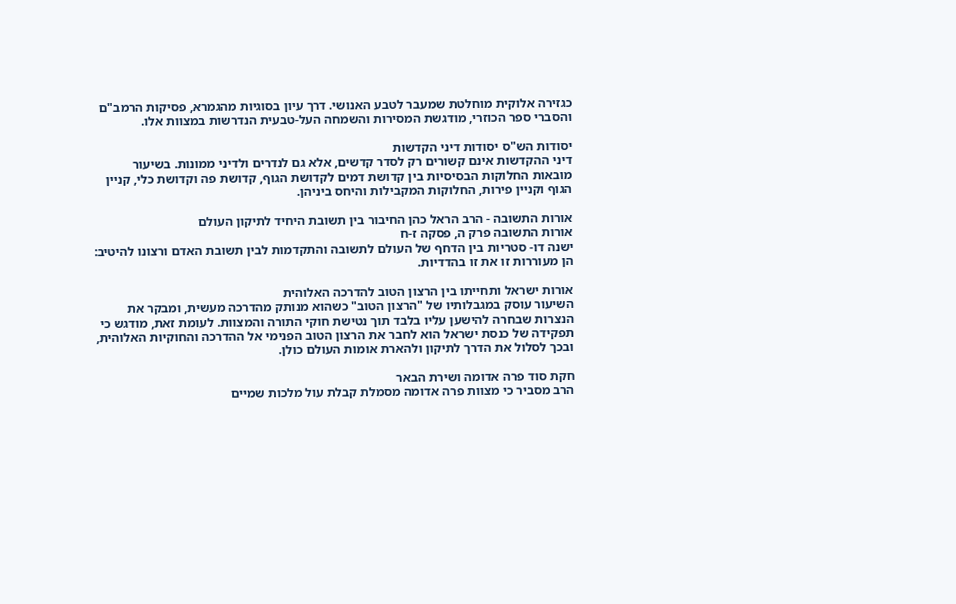כגזירה אלוקית מוחלטת שמעבר לטבע האנושי. דרך עיון בסוגיות מהגמרא, פסיקות הרמב"ם והסברי ספר הכוזרי, מודגשת המסירות והשמחה העל-טבעית הנדרשות במצוות אלו.

יסודות הש"ס יסודות דיני הקדשות
דיני ההקדשות אינם קשורים רק לסדר קדשים, אלא גם לנדרים ולדיני ממונות. בשיעור מובאות החלוקות הבסיסיות בין קדושת דמים לקדושת הגוף, קדושת פה וקדושת כלי, קניין הגוף וקניין פירות, החלוקות המקבילות והיחס ביניהן.

אורות התשובה - הרב הראל כהן החיבור בין תשובת היחיד לתיקון העולם
אורות התשובה פרק ה, פסקה ז-ח
ישנה דו- סטריות בין הדחף של העולם לתשובה והתקדמות לבין תשובת האדם ורצונו להיטיב: הן מעוררות זו את זו בהדדיות.

אורות ישראל ותחייתו בין הרצון הטוב להדרכה האלוהית
השיעור עוסק במגבלותיו של "הרצון הטוב" כשהוא מנותק מהדרכה מעשית, ומבקר את הנצרות שבחרה להישען עליו בלבד תוך נטישת חוקי התורה והמצוות. לעומת זאת, מודגש כי תפקידה של כנסת ישראל הוא לחבר את הרצון הטוב הפנימי אל ההדרכה והחוקיות האלוהית, ובכך לסלול את הדרך לתיקון ולהארת אומות העולם כולן.

חקת סוד פרה אדומה ושירת הבאר
הרב מסביר כי מצוות פרה אדומה מסמלת קבלת עול מלכות שמיים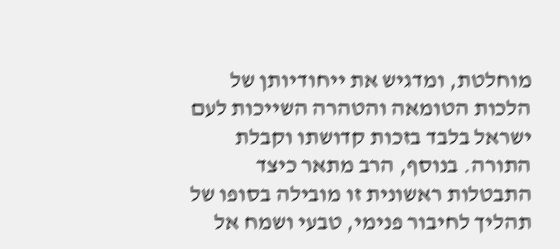מוחלטת, ומדגיש את ייחודיותן של הלכות הטומאה והטהרה השייכות לעם ישראל בלבד בזכות קדושתו וקבלת התורה. בנוסף, הרב מתאר כיצד התבטלות ראשונית זו מובילה בסופו של תהליך לחיבור פנימי, טבעי ושמח אל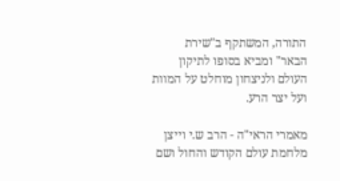התורה, המשתקף ב"שירת הבאר" ומביא בסופו לתיקון העולם ולניצחון מוחלט על המוות ועל יצר הרע.

מאמרי הראי"ה - הרב ש.י וייצן מלחמת עולם הקודש והחול ושם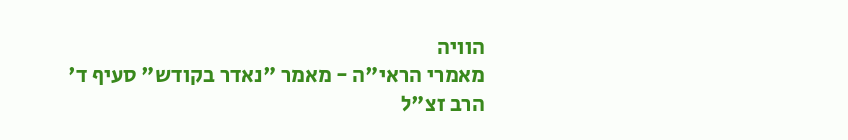הוויה
מאמרי הראי"ה - מאמר "נאדר בקודש" סעיף ד'
הרב זצ"ל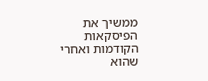ממשיך את הפיסקאות הקודמות ואחרי שהוא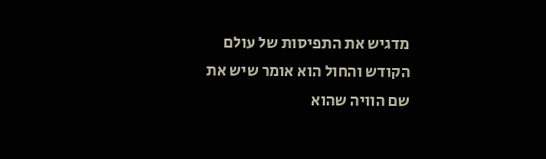מדגיש את התפיסות של עולם הקודש והחול הוא אומר שיש את שם הוויה שהוא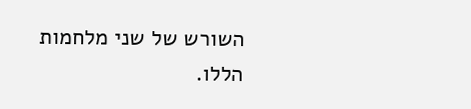השורש של שני מלחמות הללו.